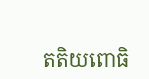តតិយពោធិ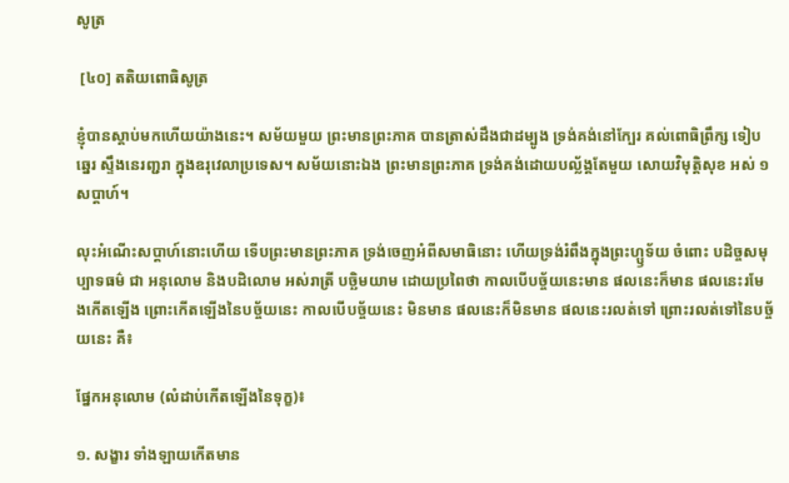សូត្រ

 [៤០] តតិយពោធិសូត្រ

ខ្ញុំបានស្តាប់មកហើយយ៉ាងនេះ។ សម័យមួយ ព្រះមានព្រះភាគ បានត្រាស់ដឹងជាដម្បូង ទ្រង់គង់នៅក្បែរ គល់ពោធិព្រឹក្ស ទៀបឆ្នេរ ស្ទឹងនេរញ្ជរា ក្នុងឧរុវេលាប្រទេស។ សម័យនោះឯង ព្រះមានព្រះភាគ ទ្រង់គង់ដោយបល្ល័ង្គតែមួយ សោយវិមុត្តិសុខ អស់ ១ សប្តាហ៍។

លុះអំណើះសប្តាហ៍នោះហើយ ទើបព្រះមានព្រះភាគ ទ្រង់ចេញអំពីសមាធិនោះ ហើយទ្រង់រំពឹងក្នុងព្រះហ្ឫទ័យ ចំពោះ បដិច្ចសមុប្បាទធម៌ ជា អនុលោម និងបដិលោម អស់រាត្រី បច្ឆិមយាម ដោយប្រពៃថា កាលបើបច្ច័យនេះមាន ផលនេះក៏មាន ផលនេះរមែងកើតឡើង ព្រោះកើតឡើងនៃបច្ច័យនេះ កាលបើបច្ច័យនេះ មិនមាន ផលនេះក៏មិនមាន ផលនេះរលត់ទៅ ព្រោះរលត់ទៅនៃបច្ច័យនេះ គឺ៖

ផ្នែកអនុលោម (លំដាប់កើតឡើងនៃទុក្ខ)៖

១. សង្ខារ ទាំងឡាយកើតមាន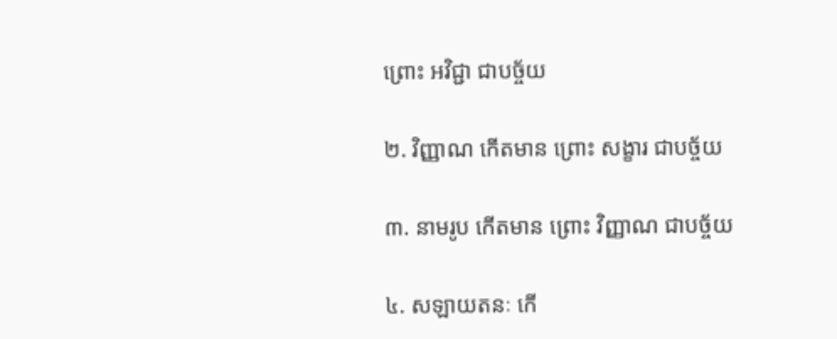ព្រោះ អវិជ្ជា ជាបច្ច័យ

២. វិញ្ញាណ កើតមាន ព្រោះ សង្ខារ ជាបច្ច័យ

៣. នាមរូប កើតមាន ព្រោះ វិញ្ញាណ ជាបច្ច័យ

៤. សឡាយតនៈ កើ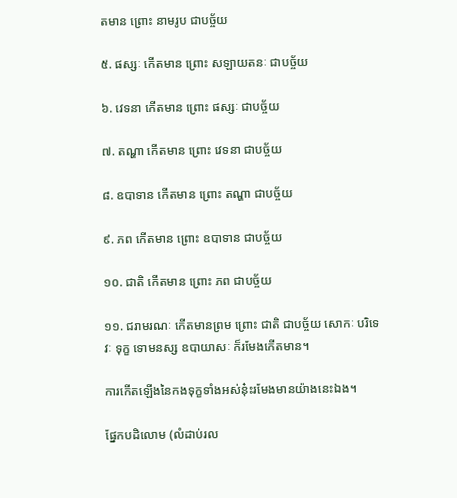តមាន ព្រោះ នាមរូប ជាបច្ច័យ

៥. ផស្សៈ កើតមាន ព្រោះ សឡាយតនៈ ជាបច្ច័យ

៦. វេទនា កើតមាន ព្រោះ ផស្សៈ ជាបច្ច័យ

៧. តណ្ហា កើតមាន ព្រោះ វេទនា ជាបច្ច័យ

៨. ឧបាទាន កើតមាន ព្រោះ តណ្ហា ជាបច្ច័យ

៩. ភព កើតមាន ព្រោះ ឧបាទាន ជាបច្ច័យ

១០. ជាតិ កើតមាន ព្រោះ ភព ជាបច្ច័យ

១១. ជរាមរណៈ កើតមានព្រម ព្រោះ ជាតិ ជាបច្ច័យ សោកៈ បរិទេវៈ ទុក្ខ ទោមនស្ស ឧបាយាសៈ ក៏រមែងកើតមាន។

ការកើតឡើងនៃកងទុក្ខទាំងអស់នុ៎ះរមែងមានយ៉ាងនេះឯង។

ផ្នែកបដិលោម (លំដាប់រល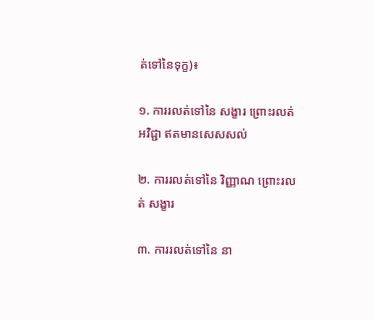ត់ទៅនៃទុក្ខ)៖

១. ការរលត់ទៅនៃ សង្ខារ ព្រោះរលត់ អវិជ្ជា ឥតមានសេសសល់

២. ការរលត់ទៅនៃ វិញ្ញាណ ព្រោះរលត់ សង្ខារ

៣. ការរលត់ទៅនៃ នា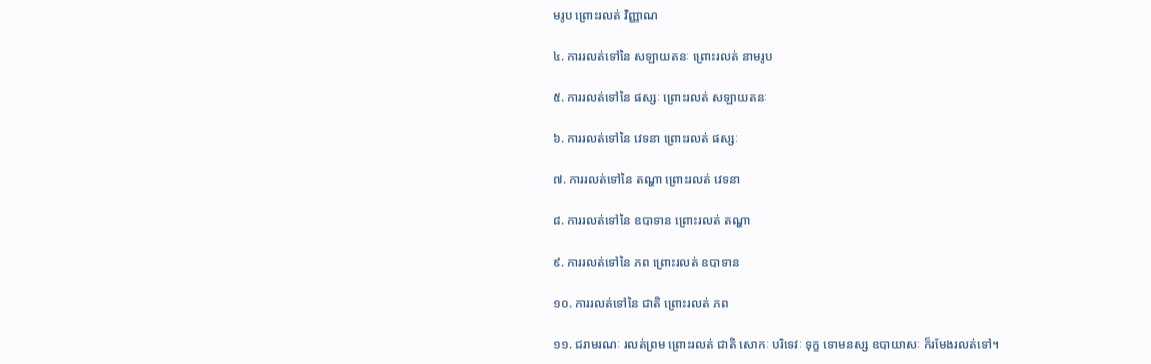មរូប ព្រោះរលត់ វិញ្ញាណ

៤. ការរលត់ទៅនៃ សឡាយតនៈ ព្រោះរលត់ នាមរូប

៥. ការរលត់ទៅនៃ ផស្សៈ ព្រោះរលត់ សឡាយតនៈ

៦. ការរលត់ទៅនៃ វេទនា ព្រោះរលត់ ផស្សៈ

៧. ការរលត់ទៅនៃ តណ្ហា ព្រោះរលត់ វេទនា

៨. ការរលត់ទៅនៃ ឧបាទាន ព្រោះរលត់ តណ្ហា

៩. ការរលត់ទៅនៃ ភព ព្រោះរលត់ ឧបាទាន

១០. ការរលត់ទៅនៃ ជាតិ ព្រោះរលត់ ភព

១១. ជរាមរណៈ រលត់ព្រម ព្រោះរលត់ ជាតិ សោកៈ បរិទេវៈ ទុក្ខ ទោមនស្ស ឧបាយាសៈ ក៏រមែងរលត់ទៅ។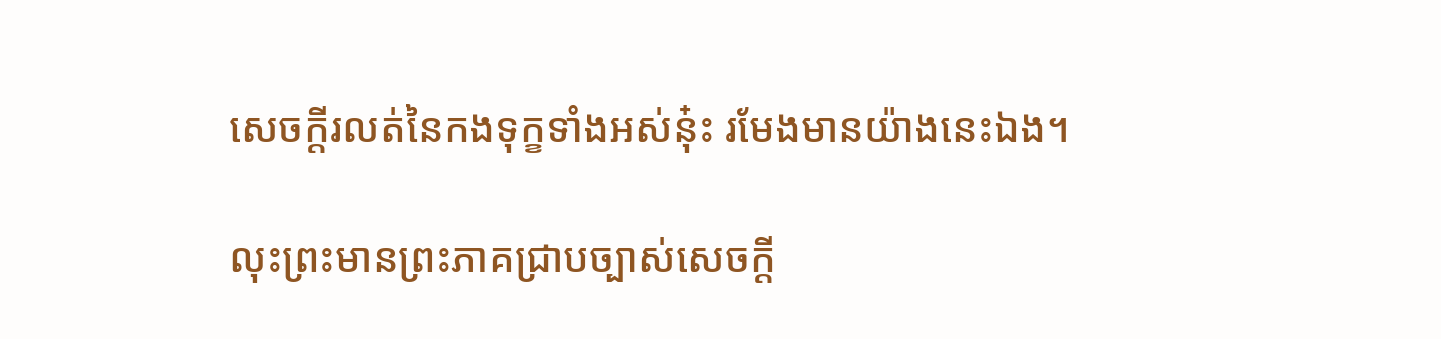សេចក្តីរលត់នៃកងទុក្ខទាំងអស់នុ៎ះ រមែងមានយ៉ាងនេះឯង។

លុះព្រះមានព្រះភាគជ្រាបច្បាស់សេចក្តី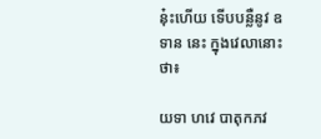នុ៎ះហើយ ទើបបន្លឺនូវ ឧទាន នេះ ក្នុងវេលានោះថា៖

យទា ហវេ បាតុកភវ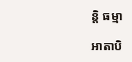ន្តិ ធម្មា

អាតាបិ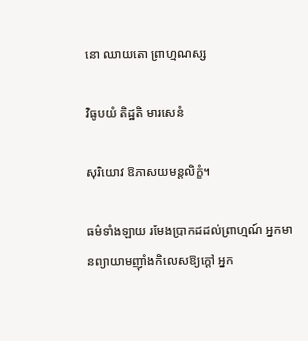នោ ឈាយតោ ព្រាហ្មណស្ស

វិធូបយំ តិដ្ឋតិ មារសេនំ

សុរិយោវ ឱភាសយមន្តលិក្ខំ។

ធម៌ទាំងឡាយ រមែងប្រាកដដល់ព្រាហ្មណ៍ អ្នកមានព្យាយាមញ៉ាំងកិលេសឱ្យក្តៅ អ្នក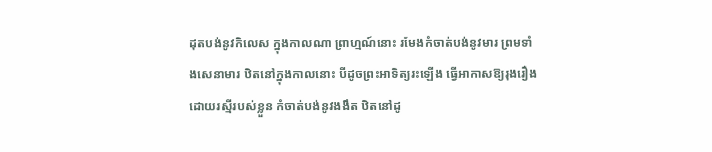ដុតបង់នូវកិលេស ក្នុងកាលណា ព្រាហ្មណ៍នោះ រមែងកំចាត់បង់នូវមារ ព្រមទាំងសេនាមារ ឋិតនៅក្នុងកាលនោះ បីដូចព្រះអាទិត្យរះឡើង ធ្វើអាកាសឱ្យរុងរឿងដោយរស្មីរបស់ខ្លួន កំចាត់បង់នូវងងឹត ឋិតនៅដូ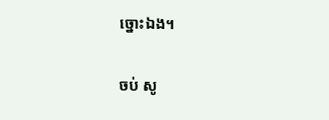ច្នោះឯង។

ចប់ សូ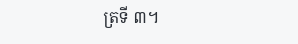ត្រទី ៣។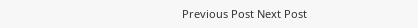Previous Post Next Post